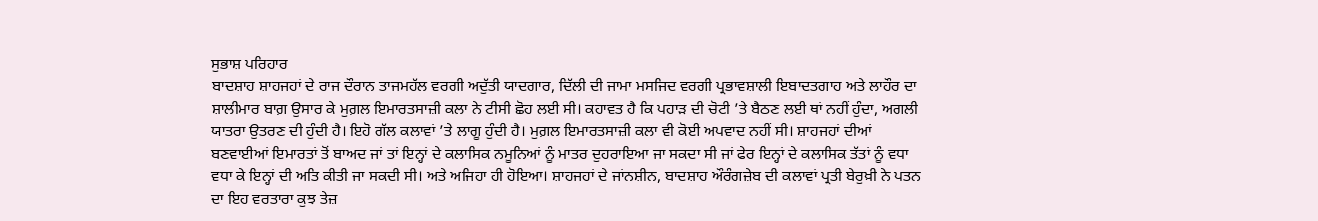ਸੁਭਾਸ਼ ਪਰਿਹਾਰ
ਬਾਦਸ਼ਾਹ ਸ਼ਾਹਜਹਾਂ ਦੇ ਰਾਜ ਦੌਰਾਨ ਤਾਜਮਹੱਲ ਵਰਗੀ ਅਦੁੱਤੀ ਯਾਦਗਾਰ, ਦਿੱਲੀ ਦੀ ਜਾਮਾ ਮਸਜਿਦ ਵਰਗੀ ਪ੍ਰਭਾਵਸ਼ਾਲੀ ਇਬਾਦਤਗਾਹ ਅਤੇ ਲਾਹੌਰ ਦਾ ਸ਼ਾਲੀਮਾਰ ਬਾਗ਼ ਉਸਾਰ ਕੇ ਮੁਗ਼ਲ ਇਮਾਰਤਸਾਜ਼ੀ ਕਲਾ ਨੇ ਟੀਸੀ ਛੋਹ ਲਈ ਸੀ। ਕਹਾਵਤ ਹੈ ਕਿ ਪਹਾੜ ਦੀ ਚੋਟੀ ’ਤੇ ਬੈਠਣ ਲਈ ਥਾਂ ਨਹੀਂ ਹੁੰਦਾ, ਅਗਲੀ ਯਾਤਰਾ ਉਤਰਣ ਦੀ ਹੁੰਦੀ ਹੈ। ਇਹੋ ਗੱਲ ਕਲਾਵਾਂ ’ਤੇ ਲਾਗੂ ਹੁੰਦੀ ਹੈ। ਮੁਗ਼ਲ ਇਮਾਰਤਸਾਜ਼ੀ ਕਲਾ ਵੀ ਕੋਈ ਅਪਵਾਦ ਨਹੀਂ ਸੀ। ਸ਼ਾਹਜਹਾਂ ਦੀਆਂ ਬਣਵਾਈਆਂ ਇਮਾਰਤਾਂ ਤੋਂ ਬਾਅਦ ਜਾਂ ਤਾਂ ਇਨ੍ਹਾਂ ਦੇ ਕਲਾਸਿਕ ਨਮੂਨਿਆਂ ਨੂੰ ਮਾਤਰ ਦੁਹਰਾਇਆ ਜਾ ਸਕਦਾ ਸੀ ਜਾਂ ਫੇਰ ਇਨ੍ਹਾਂ ਦੇ ਕਲਾਸਿਕ ਤੱਤਾਂ ਨੂੰ ਵਧਾ ਵਧਾ ਕੇ ਇਨ੍ਹਾਂ ਦੀ ਅਤਿ ਕੀਤੀ ਜਾ ਸਕਦੀ ਸੀ। ਅਤੇ ਅਜਿਹਾ ਹੀ ਹੋਇਆ। ਸ਼ਾਹਜਹਾਂ ਦੇ ਜਾਂਨਸ਼ੀਨ, ਬਾਦਸ਼ਾਹ ਔਰੰਗਜ਼ੇਬ ਦੀ ਕਲਾਵਾਂ ਪ੍ਰਤੀ ਬੇਰੁਖ਼ੀ ਨੇ ਪਤਨ ਦਾ ਇਹ ਵਰਤਾਰਾ ਕੁਝ ਤੇਜ਼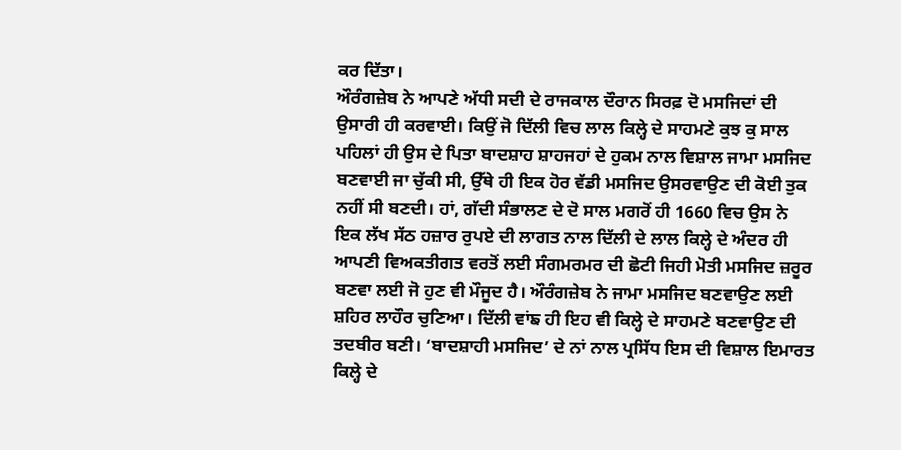ਕਰ ਦਿੱਤਾ।
ਔਰੰਗਜ਼ੇਬ ਨੇ ਆਪਣੇ ਅੱਧੀ ਸਦੀ ਦੇ ਰਾਜਕਾਲ ਦੌਰਾਨ ਸਿਰਫ਼ ਦੋ ਮਸਜਿਦਾਂ ਦੀ ਉਸਾਰੀ ਹੀ ਕਰਵਾਈ। ਕਿਉਂ ਜੋ ਦਿੱਲੀ ਵਿਚ ਲਾਲ ਕਿਲ੍ਹੇ ਦੇ ਸਾਹਮਣੇ ਕੁਝ ਕੁ ਸਾਲ ਪਹਿਲਾਂ ਹੀ ਉਸ ਦੇ ਪਿਤਾ ਬਾਦਸ਼ਾਹ ਸ਼ਾਹਜਹਾਂ ਦੇ ਹੁਕਮ ਨਾਲ ਵਿਸ਼ਾਲ ਜਾਮਾ ਮਸਜਿਦ ਬਣਵਾਈ ਜਾ ਚੁੱਕੀ ਸੀ, ਉੱਥੇ ਹੀ ਇਕ ਹੋਰ ਵੱਡੀ ਮਸਜਿਦ ਉਸਰਵਾਉਣ ਦੀ ਕੋਈ ਤੁਕ ਨਹੀਂ ਸੀ ਬਣਦੀ। ਹਾਂ, ਗੱਦੀ ਸੰਭਾਲਣ ਦੇ ਦੋ ਸਾਲ ਮਗਰੋਂ ਹੀ 1660 ਵਿਚ ਉਸ ਨੇ ਇਕ ਲੱਖ ਸੱਠ ਹਜ਼ਾਰ ਰੁਪਏ ਦੀ ਲਾਗਤ ਨਾਲ ਦਿੱਲੀ ਦੇ ਲਾਲ ਕਿਲ੍ਹੇ ਦੇ ਅੰਦਰ ਹੀ ਆਪਣੀ ਵਿਅਕਤੀਗਤ ਵਰਤੋਂ ਲਈ ਸੰਗਮਰਮਰ ਦੀ ਛੋਟੀ ਜਿਹੀ ਮੋਤੀ ਮਸਜਿਦ ਜ਼ਰੂਰ ਬਣਵਾ ਲਈ ਜੋ ਹੁਣ ਵੀ ਮੌਜੂਦ ਹੈ। ਔਰੰਗਜ਼ੇਬ ਨੇ ਜਾਮਾ ਮਸਜਿਦ ਬਣਵਾਉਣ ਲਈ ਸ਼ਹਿਰ ਲਾਹੌਰ ਚੁਣਿਆ। ਦਿੱਲੀ ਵਾਂਙ ਹੀ ਇਹ ਵੀ ਕਿਲ੍ਹੇ ਦੇ ਸਾਹਮਣੇ ਬਣਵਾਉਣ ਦੀ ਤਦਬੀਰ ਬਣੀ। ‘ਬਾਦਸ਼ਾਹੀ ਮਸਜਿਦ’ ਦੇ ਨਾਂ ਨਾਲ ਪ੍ਰਸਿੱਧ ਇਸ ਦੀ ਵਿਸ਼ਾਲ ਇਮਾਰਤ ਕਿਲ੍ਹੇ ਦੇ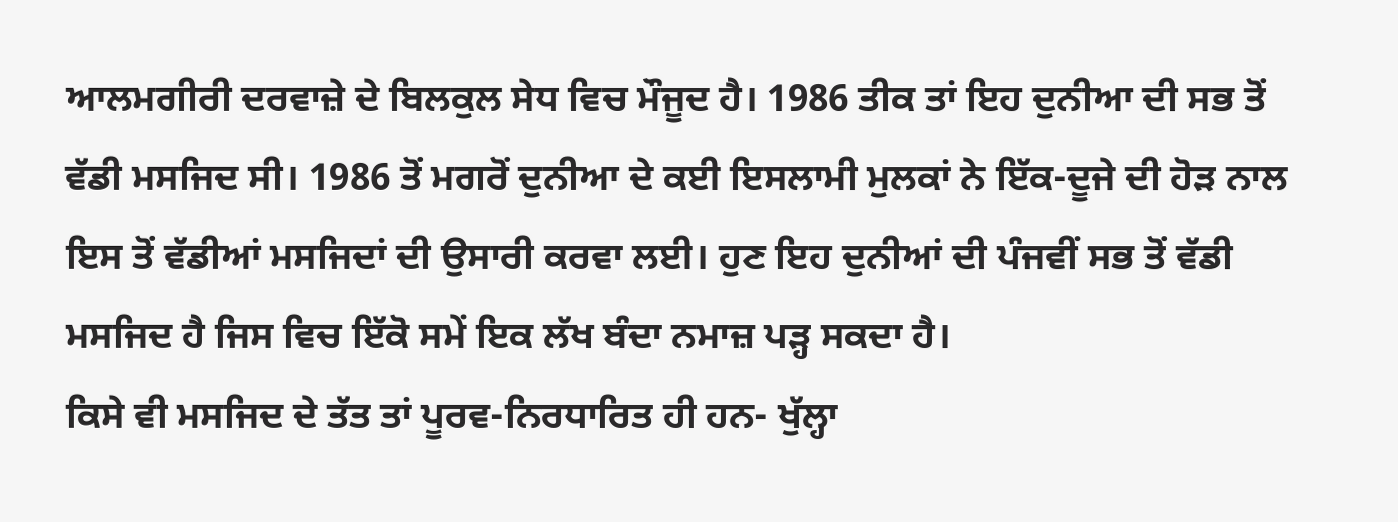ਆਲਮਗੀਰੀ ਦਰਵਾਜ਼ੇ ਦੇ ਬਿਲਕੁਲ ਸੇਧ ਵਿਚ ਮੌਜੂਦ ਹੈ। 1986 ਤੀਕ ਤਾਂ ਇਹ ਦੁਨੀਆ ਦੀ ਸਭ ਤੋਂ ਵੱਡੀ ਮਸਜਿਦ ਸੀ। 1986 ਤੋਂ ਮਗਰੋਂ ਦੁਨੀਆ ਦੇ ਕਈ ਇਸਲਾਮੀ ਮੁਲਕਾਂ ਨੇ ਇੱਕ-ਦੂਜੇ ਦੀ ਹੋੜ ਨਾਲ ਇਸ ਤੋਂ ਵੱਡੀਆਂ ਮਸਜਿਦਾਂ ਦੀ ਉਸਾਰੀ ਕਰਵਾ ਲਈ। ਹੁਣ ਇਹ ਦੁਨੀਆਂ ਦੀ ਪੰਜਵੀਂ ਸਭ ਤੋਂ ਵੱਡੀ ਮਸਜਿਦ ਹੈ ਜਿਸ ਵਿਚ ਇੱਕੋ ਸਮੇਂ ਇਕ ਲੱਖ ਬੰਦਾ ਨਮਾਜ਼ ਪੜ੍ਹ ਸਕਦਾ ਹੈ।
ਕਿਸੇ ਵੀ ਮਸਜਿਦ ਦੇ ਤੱਤ ਤਾਂ ਪੂਰਵ-ਨਿਰਧਾਰਿਤ ਹੀ ਹਨ- ਖੁੱਲ੍ਹਾ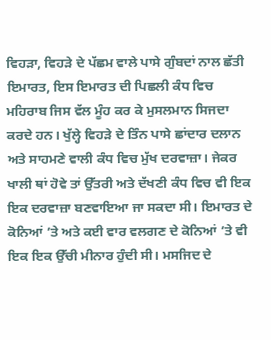ਵਿਹੜਾ, ਵਿਹੜੇ ਦੇ ਪੱਛਮ ਵਾਲੇ ਪਾਸੇ ਗੁੰਬਦਾਂ ਨਾਲ ਛੱਤੀ ਇਮਾਰਤ, ਇਸ ਇਮਾਰਤ ਦੀ ਪਿਛਲੀ ਕੰਧ ਵਿਚ ਮਹਿਰਾਬ ਜਿਸ ਵੱਲ ਮੂੰਹ ਕਰ ਕੇ ਮੁਸਲਮਾਨ ਸਿਜਦਾ ਕਰਦੇ ਹਨ। ਖੁੱਲ੍ਹੇ ਵਿਹੜੇ ਦੇ ਤਿੰਨ ਪਾਸੇ ਛਾਂਦਾਰ ਦਲਾਨ ਅਤੇ ਸਾਹਮਣੇ ਵਾਲੀ ਕੰਧ ਵਿਚ ਮੁੱਖ ਦਰਵਾਜ਼ਾ। ਜੇਕਰ ਖਾਲੀ ਥਾਂ ਹੋਵੇ ਤਾਂ ਉੱਤਰੀ ਅਤੇ ਦੱਖਣੀ ਕੰਧ ਵਿਚ ਵੀ ਇਕ ਇਕ ਦਰਵਾਜ਼ਾ ਬਣਵਾਇਆ ਜਾ ਸਕਦਾ ਸੀ। ਇਮਾਰਤ ਦੇ ਕੋਨਿਆਂ ’ਤੇ ਅਤੇ ਕਈ ਵਾਰ ਵਲਗਣ ਦੇ ਕੋਨਿਆਂ ’ਤੇ ਵੀ ਇਕ ਇਕ ਉੱਚੀ ਮੀਨਾਰ ਹੁੰਦੀ ਸੀ। ਮਸਜਿਦ ਦੇ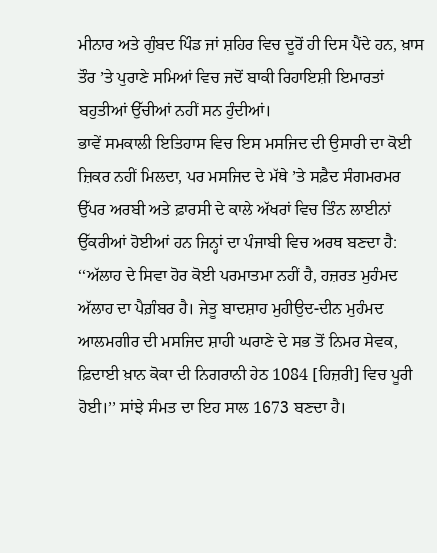ਮੀਨਾਰ ਅਤੇ ਗੁੰਬਦ ਪਿੰਡ ਜਾਂ ਸ਼ਹਿਰ ਵਿਚ ਦੂਰੋਂ ਹੀ ਦਿਸ ਪੈਂਦੇ ਹਨ, ਖ਼ਾਸ ਤੌਰ ’ਤੇ ਪੁਰਾਣੇ ਸਮਿਆਂ ਵਿਚ ਜਦੋਂ ਬਾਕੀ ਰਿਹਾਇਸ਼ੀ ਇਮਾਰਤਾਂ ਬਹੁਤੀਆਂ ਉੱਚੀਆਂ ਨਹੀਂ ਸਨ ਹੁੰਦੀਆਂ।
ਭਾਵੇਂ ਸਮਕਾਲੀ ਇਤਿਹਾਸ ਵਿਚ ਇਸ ਮਸਜਿਦ ਦੀ ਉਸਾਰੀ ਦਾ ਕੋਈ ਜ਼ਿਕਰ ਨਹੀਂ ਮਿਲਦਾ, ਪਰ ਮਸਜਿਦ ਦੇ ਮੱਥੇ ’ਤੇ ਸਫ਼ੈਦ ਸੰਗਮਰਮਰ ਉੱਪਰ ਅਰਬੀ ਅਤੇ ਫ਼ਾਰਸੀ ਦੇ ਕਾਲੇ ਅੱਖਰਾਂ ਵਿਚ ਤਿੰਨ ਲਾਈਨਾਂ ਉੱਕਰੀਆਂ ਹੋਈਆਂ ਹਨ ਜਿਨ੍ਹਾਂ ਦਾ ਪੰਜਾਬੀ ਵਿਚ ਅਰਥ ਬਣਦਾ ਹੈ: ‘‘ਅੱਲਾਹ ਦੇ ਸਿਵਾ ਹੋਰ ਕੋਈ ਪਰਮਾਤਮਾ ਨਹੀਂ ਹੈ, ਹਜ਼ਰਤ ਮੁਹੰਮਦ ਅੱਲਾਹ ਦਾ ਪੈਗ਼ੰਬਰ ਹੈ। ਜੇਤੂ ਬਾਦਸ਼ਾਹ ਮੁਹੀਉਦ-ਦੀਨ ਮੁਹੰਮਦ ਆਲਮਗੀਰ ਦੀ ਮਸਜਿਦ ਸ਼ਾਹੀ ਘਰਾਣੇ ਦੇ ਸਭ ਤੋਂ ਨਿਮਰ ਸੇਵਕ, ਫ਼ਿਦਾਈ ਖ਼ਾਨ ਕੋਕਾ ਦੀ ਨਿਗਰਾਨੀ ਹੇਠ 1084 [ਹਿਜ਼ਰੀ] ਵਿਚ ਪੂਰੀ ਹੋਈ।’’ ਸਾਂਝੇ ਸੰਮਤ ਦਾ ਇਹ ਸਾਲ 1673 ਬਣਦਾ ਹੈ।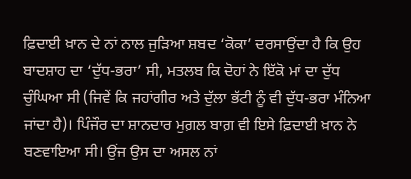ਫ਼ਿਦਾਈ ਖ਼ਾਨ ਦੇ ਨਾਂ ਨਾਲ ਜੁੜਿਆ ਸ਼ਬਦ ‘ਕੋਕਾ’ ਦਰਸਾਉਂਦਾ ਹੈ ਕਿ ਉਹ ਬਾਦਸ਼ਾਹ ਦਾ ‘ਦੁੱਧ-ਭਰਾ’ ਸੀ, ਮਤਲਬ ਕਿ ਦੋਹਾਂ ਨੇ ਇੱਕੋ ਮਾਂ ਦਾ ਦੁੱਧ ਚੁੰਘਿਆ ਸੀ (ਜਿਵੇਂ ਕਿ ਜਹਾਂਗੀਰ ਅਤੇ ਦੁੱਲਾ ਭੱਟੀ ਨੂੰ ਵੀ ਦੁੱਧ-ਭਰਾ ਮੰਨਿਆ ਜਾਂਦਾ ਹੈ)। ਪਿੰਜੌਰ ਦਾ ਸ਼ਾਨਦਾਰ ਮੁਗ਼ਲ ਬਾਗ਼ ਵੀ ਇਸੇ ਫ਼ਿਦਾਈ ਖ਼ਾਨ ਨੇ ਬਣਵਾਇਆ ਸੀ। ਉਂਜ ਉਸ ਦਾ ਅਸਲ ਨਾਂ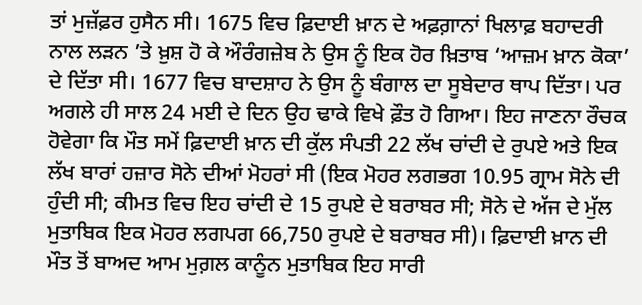ਤਾਂ ਮੁਜ਼ੱਫ਼ਰ ਹੁਸੈਨ ਸੀ। 1675 ਵਿਚ ਫ਼ਿਦਾਈ ਖ਼ਾਨ ਦੇ ਅਫ਼ਗ਼ਾਨਾਂ ਖਿਲਾਫ਼ ਬਹਾਦਰੀ ਨਾਲ ਲੜਨ ’ਤੇ ਖ਼ੁਸ਼ ਹੋ ਕੇ ਔਰੰਗਜ਼ੇਬ ਨੇ ਉਸ ਨੂੰ ਇਕ ਹੋਰ ਖ਼ਿਤਾਬ ‘ਆਜ਼ਮ ਖ਼ਾਨ ਕੋਕਾ’ ਦੇ ਦਿੱਤਾ ਸੀ। 1677 ਵਿਚ ਬਾਦਸ਼ਾਹ ਨੇ ਉਸ ਨੂੰ ਬੰਗਾਲ ਦਾ ਸੂਬੇਦਾਰ ਥਾਪ ਦਿੱਤਾ। ਪਰ ਅਗਲੇ ਹੀ ਸਾਲ 24 ਮਈ ਦੇ ਦਿਨ ਉਹ ਢਾਕੇ ਵਿਖੇ ਫ਼ੌਤ ਹੋ ਗਿਆ। ਇਹ ਜਾਣਨਾ ਰੌਚਕ ਹੋਵੇਗਾ ਕਿ ਮੌਤ ਸਮੇਂ ਫ਼ਿਦਾਈ ਖ਼ਾਨ ਦੀ ਕੁੱਲ ਸੰਪਤੀ 22 ਲੱਖ ਚਾਂਦੀ ਦੇ ਰੁਪਏ ਅਤੇ ਇਕ ਲੱਖ ਬਾਰਾਂ ਹਜ਼ਾਰ ਸੋਨੇ ਦੀਆਂ ਮੋਹਰਾਂ ਸੀ (ਇਕ ਮੋਹਰ ਲਗਭਗ 10.95 ਗ੍ਰਾਮ ਸੋਨੇ ਦੀ ਹੁੰਦੀ ਸੀ; ਕੀਮਤ ਵਿਚ ਇਹ ਚਾਂਦੀ ਦੇ 15 ਰੁਪਏ ਦੇ ਬਰਾਬਰ ਸੀ; ਸੋਨੇ ਦੇ ਅੱਜ ਦੇ ਮੁੱਲ ਮੁਤਾਬਿਕ ਇਕ ਮੋਹਰ ਲਗਪਗ 66,750 ਰੁਪਏ ਦੇ ਬਰਾਬਰ ਸੀ)। ਫ਼ਿਦਾਈ ਖ਼ਾਨ ਦੀ ਮੌਤ ਤੋਂ ਬਾਅਦ ਆਮ ਮੁਗ਼ਲ ਕਾਨੂੰਨ ਮੁਤਾਬਿਕ ਇਹ ਸਾਰੀ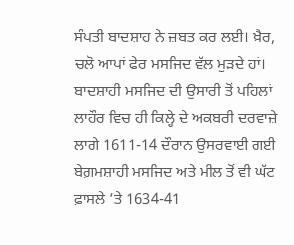ਸੰਪਤੀ ਬਾਦਸ਼ਾਹ ਨੇ ਜ਼ਬਤ ਕਰ ਲਈ। ਖ਼ੈਰ, ਚਲੋ ਆਪਾਂ ਫੇਰ ਮਸਜਿਦ ਵੱਲ ਮੁੜਦੇ ਹਾਂ।
ਬਾਦਸ਼ਾਹੀ ਮਸਜਿਦ ਦੀ ਉਸਾਰੀ ਤੋਂ ਪਹਿਲਾਂ ਲਾਹੌਰ ਵਿਚ ਹੀ ਕਿਲ੍ਹੇ ਦੇ ਅਕਬਰੀ ਦਰਵਾਜ਼ੇ ਲਾਗੇ 1611-14 ਦੌਰਾਨ ਉਸਰਵਾਈ ਗਈ ਬੇਗ਼ਮਸ਼ਾਹੀ ਮਸਜਿਦ ਅਤੇ ਮੀਲ ਤੋਂ ਵੀ ਘੱਟ ਫ਼ਾਸਲੇ ’ਤੇ 1634-41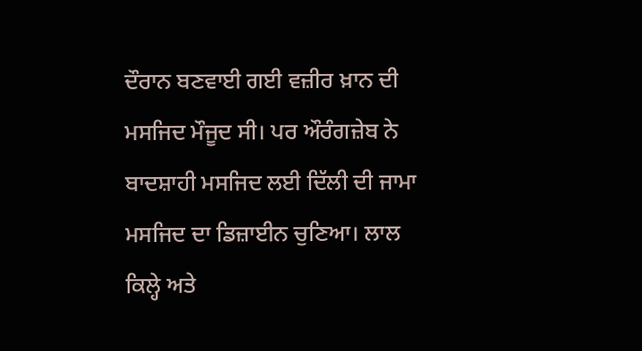ਦੌਰਾਨ ਬਣਵਾਈ ਗਈ ਵਜ਼ੀਰ ਖ਼ਾਨ ਦੀ ਮਸਜਿਦ ਮੌਜੂਦ ਸੀ। ਪਰ ਔਰੰਗਜ਼ੇਬ ਨੇ ਬਾਦਸ਼ਾਹੀ ਮਸਜਿਦ ਲਈ ਦਿੱਲੀ ਦੀ ਜਾਮਾ ਮਸਜਿਦ ਦਾ ਡਿਜ਼ਾਈਨ ਚੁਣਿਆ। ਲਾਲ ਕਿਲ੍ਹੇ ਅਤੇ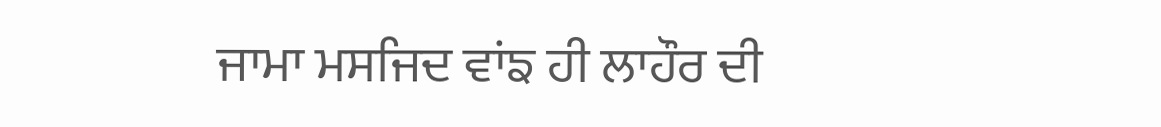ਜਾਮਾ ਮਸਜਿਦ ਵਾਂਙ ਹੀ ਲਾਹੌਰ ਦੀ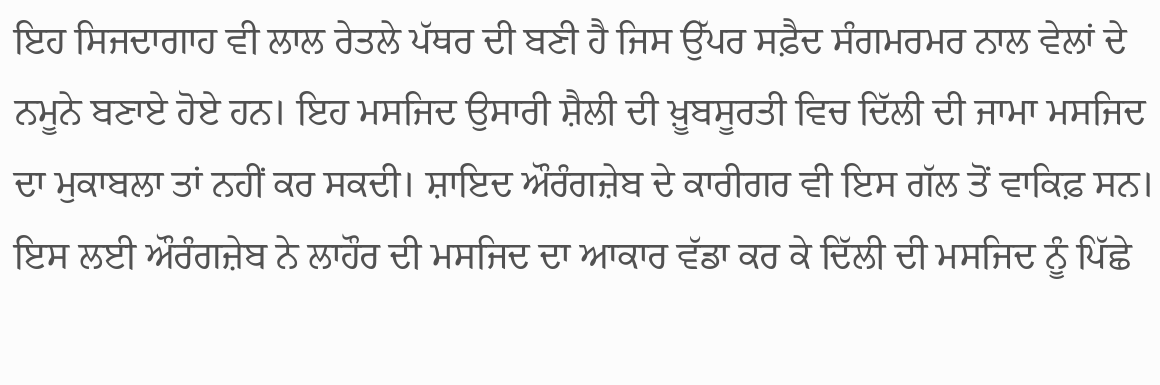ਇਹ ਸਿਜਦਾਗਾਹ ਵੀ ਲਾਲ ਰੇਤਲੇ ਪੱਥਰ ਦੀ ਬਣੀ ਹੈ ਜਿਸ ਉੱਪਰ ਸਫ਼ੈਦ ਸੰਗਮਰਮਰ ਨਾਲ ਵੇਲਾਂ ਦੇ ਨਮੂਨੇ ਬਣਾਏ ਹੋਏ ਹਨ। ਇਹ ਮਸਜਿਦ ਉਸਾਰੀ ਸ਼ੈਲੀ ਦੀ ਖ਼ੂਬਸੂਰਤੀ ਵਿਚ ਦਿੱਲੀ ਦੀ ਜਾਮਾ ਮਸਜਿਦ ਦਾ ਮੁਕਾਬਲਾ ਤਾਂ ਨਹੀਂ ਕਰ ਸਕਦੀ। ਸ਼ਾਇਦ ਔਰੰਗਜ਼ੇਬ ਦੇ ਕਾਰੀਗਰ ਵੀ ਇਸ ਗੱਲ ਤੋਂ ਵਾਕਿਫ਼ ਸਨ। ਇਸ ਲਈ ਔਰੰਗਜ਼ੇਬ ਨੇ ਲਾਹੌਰ ਦੀ ਮਸਜਿਦ ਦਾ ਆਕਾਰ ਵੱਡਾ ਕਰ ਕੇ ਦਿੱਲੀ ਦੀ ਮਸਜਿਦ ਨੂੰ ਪਿੱਛੇ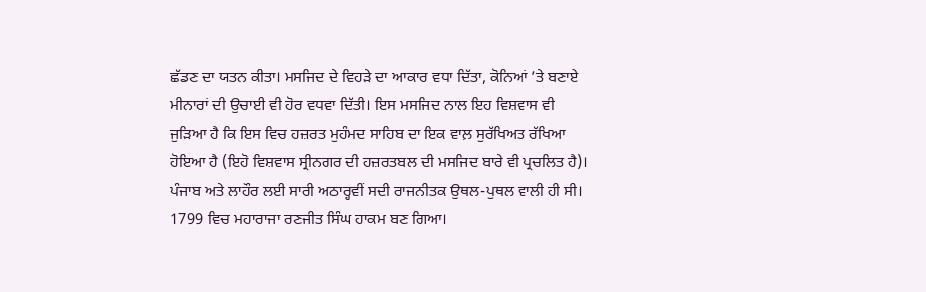ਛੱਡਣ ਦਾ ਯਤਨ ਕੀਤਾ। ਮਸਜਿਦ ਦੇ ਵਿਹੜੇ ਦਾ ਆਕਾਰ ਵਧਾ ਦਿੱਤਾ, ਕੋਨਿਆਂ ’ਤੇ ਬਣਾਏ ਮੀਨਾਰਾਂ ਦੀ ਉਚਾਈ ਵੀ ਹੋਰ ਵਧਵਾ ਦਿੱਤੀ। ਇਸ ਮਸਜਿਦ ਨਾਲ ਇਹ ਵਿਸ਼ਵਾਸ ਵੀ ਜੁੜਿਆ ਹੈ ਕਿ ਇਸ ਵਿਚ ਹਜ਼ਰਤ ਮੁਹੰਮਦ ਸਾਹਿਬ ਦਾ ਇਕ ਵਾਲ਼ ਸੁਰੱਖਿਅਤ ਰੱਖਿਆ ਹੋਇਆ ਹੈ (ਇਹੋ ਵਿਸ਼ਵਾਸ ਸ੍ਰੀਨਗਰ ਦੀ ਹਜ਼ਰਤਬਲ ਦੀ ਮਸਜਿਦ ਬਾਰੇ ਵੀ ਪ੍ਰਚਲਿਤ ਹੈ)।
ਪੰਜਾਬ ਅਤੇ ਲਾਹੌਰ ਲਈ ਸਾਰੀ ਅਠਾਰ੍ਹਵੀਂ ਸਦੀ ਰਾਜਨੀਤਕ ਉਥਲ-ਪੁਥਲ ਵਾਲੀ ਹੀ ਸੀ। 1799 ਵਿਚ ਮਹਾਰਾਜਾ ਰਣਜੀਤ ਸਿੰਘ ਹਾਕਮ ਬਣ ਗਿਆ।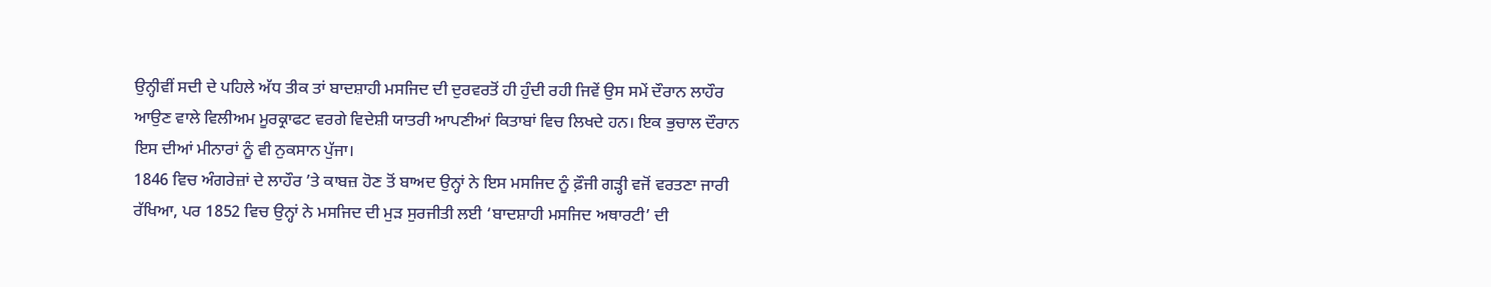ਉਨ੍ਹੀਵੀਂ ਸਦੀ ਦੇ ਪਹਿਲੇ ਅੱਧ ਤੀਕ ਤਾਂ ਬਾਦਸ਼ਾਹੀ ਮਸਜਿਦ ਦੀ ਦੁਰਵਰਤੋਂ ਹੀ ਹੁੰਦੀ ਰਹੀ ਜਿਵੇਂ ਉਸ ਸਮੇਂ ਦੌਰਾਨ ਲਾਹੌਰ ਆਉਣ ਵਾਲੇ ਵਿਲੀਅਮ ਮੂਰਕ੍ਰਾਫਟ ਵਰਗੇ ਵਿਦੇਸ਼ੀ ਯਾਤਰੀ ਆਪਣੀਆਂ ਕਿਤਾਬਾਂ ਵਿਚ ਲਿਖਦੇ ਹਨ। ਇਕ ਭੁਚਾਲ ਦੌਰਾਨ ਇਸ ਦੀਆਂ ਮੀਨਾਰਾਂ ਨੂੰ ਵੀ ਨੁਕਸਾਨ ਪੁੱਜਾ।
1846 ਵਿਚ ਅੰਗਰੇਜ਼ਾਂ ਦੇ ਲਾਹੌਰ ’ਤੇ ਕਾਬਜ਼ ਹੋਣ ਤੋਂ ਬਾਅਦ ਉਨ੍ਹਾਂ ਨੇ ਇਸ ਮਸਜਿਦ ਨੂੰ ਫ਼ੌਜੀ ਗੜ੍ਹੀ ਵਜੋਂ ਵਰਤਣਾ ਜਾਰੀ ਰੱਖਿਆ, ਪਰ 1852 ਵਿਚ ਉਨ੍ਹਾਂ ਨੇ ਮਸਜਿਦ ਦੀ ਮੁੜ ਸੁਰਜੀਤੀ ਲਈ ‘ਬਾਦਸ਼ਾਹੀ ਮਸਜਿਦ ਅਥਾਰਟੀ’ ਦੀ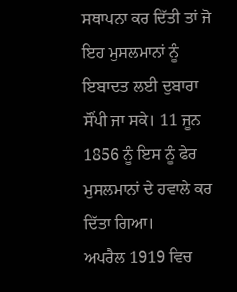ਸਥਾਪਨਾ ਕਰ ਦਿੱਤੀ ਤਾਂ ਜੋ ਇਹ ਮੁਸਲਮਾਨਾਂ ਨੂੰ ਇਬਾਦਤ ਲਈ ਦੁਬਾਰਾ ਸੌਂਪੀ ਜਾ ਸਕੇ। 11 ਜੂਨ 1856 ਨੂੰ ਇਸ ਨੂੰ ਫੇਰ ਮੁਸਲਮਾਨਾਂ ਦੇ ਹਵਾਲੇ ਕਰ ਦਿੱਤਾ ਗਿਆ।
ਅਪਰੈਲ 1919 ਵਿਚ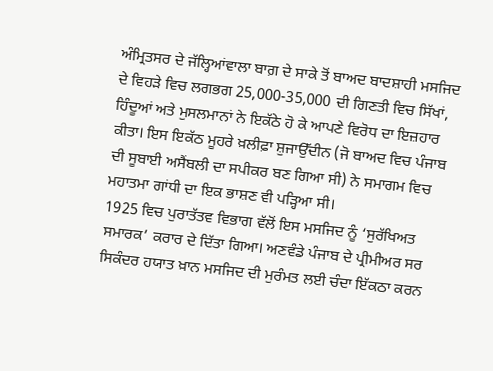ਅੰਮ੍ਰਿਤਸਰ ਦੇ ਜੱਲ੍ਹਿਆਂਵਾਲਾ ਬਾਗ਼ ਦੇ ਸਾਕੇ ਤੋਂ ਬਾਅਦ ਬਾਦਸ਼ਾਹੀ ਮਸਜਿਦ ਦੇ ਵਿਹੜੇ ਵਿਚ ਲਗਭਗ 25,000-35,000 ਦੀ ਗਿਣਤੀ ਵਿਚ ਸਿੱਖਾਂ, ਹਿੰਦੂਆਂ ਅਤੇ ਮੁਸਲਮਾਨਾਂ ਨੇ ਇਕੱਠੇ ਹੋ ਕੇ ਆਪਣੇ ਵਿਰੋਧ ਦਾ ਇਜ਼ਹਾਰ ਕੀਤਾ। ਇਸ ਇਕੱਠ ਮੂਹਰੇ ਖ਼ਲੀਫ਼ਾ ਸ਼ੁਜਾਉੱਦੀਨ (ਜੋ ਬਾਅਦ ਵਿਚ ਪੰਜਾਬ ਦੀ ਸੂਬਾਈ ਅਸੈਂਬਲੀ ਦਾ ਸਪੀਕਰ ਬਣ ਗਿਆ ਸੀ) ਨੇ ਸਮਾਗਮ ਵਿਚ ਮਹਾਤਮਾ ਗਾਂਧੀ ਦਾ ਇਕ ਭਾਸ਼ਣ ਵੀ ਪੜ੍ਹਿਆ ਸੀ।
1925 ਵਿਚ ਪੁਰਾਤੱਤਵ ਵਿਭਾਗ ਵੱਲੋਂ ਇਸ ਮਸਜਿਦ ਨੂੰ ‘ਸੁਰੱਖਿਅਤ ਸਮਾਰਕ’ ਕਰਾਰ ਦੇ ਦਿੱਤਾ ਗਿਆ। ਅਣਵੰਡੇ ਪੰਜਾਬ ਦੇ ਪ੍ਰੀਮੀਅਰ ਸਰ ਸਿਕੰਦਰ ਹਯਾਤ ਖ਼ਾਨ ਮਸਜਿਦ ਦੀ ਮੁਰੰਮਤ ਲਈ ਚੰਦਾ ਇੱਕਠਾ ਕਰਨ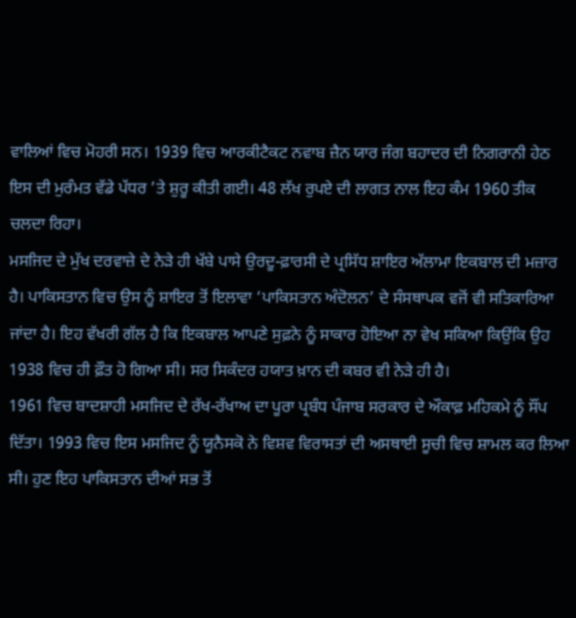ਵਾਲਿਆਂ ਵਿਚ ਮੋਹਰੀ ਸਨ। 1939 ਵਿਚ ਆਰਕੀਟੈਕਟ ਨਵਾਬ ਜ਼ੈਨ ਯਾਰ ਜੰਗ ਬਹਾਦਰ ਦੀ ਨਿਗਰਾਨੀ ਹੇਠ ਇਸ ਦੀ ਮੁਰੰਮਤ ਵੱਡੇ ਪੱਧਰ ’ਤੇ ਸ਼ੁਰੂ ਕੀਤੀ ਗਈ। 48 ਲੱਖ ਰੁਪਏ ਦੀ ਲਾਗਤ ਨਾਲ ਇਹ ਕੰਮ 1960 ਤੀਕ ਚਲਦਾ ਰਿਹਾ।
ਮਸਜਿਦ ਦੇ ਮੁੱਖ ਦਰਵਾਜ਼ੇ ਦੇ ਨੇੜੇ ਹੀ ਖੱਬੇ ਪਾਸੇ ਉਰਦੂ-ਫ਼ਾਰਸੀ ਦੇ ਪ੍ਰਸਿੱਧ ਸ਼ਾਇਰ ਅੱਲਾਮਾ ਇਕਬਾਲ ਦੀ ਮਜ਼ਾਰ ਹੈ। ਪਾਕਿਸਤਾਨ ਵਿਚ ਉਸ ਨੂੰ ਸ਼ਾਇਰ ਤੋਂ ਇਲਾਵਾ ‘ਪਾਕਿਸਤਾਨ ਅੰਦੋਲਨ’ ਦੇ ਸੰਸਥਾਪਕ ਵਜੋਂ ਵੀ ਸਤਿਕਾਰਿਆ ਜਾਂਦਾ ਹੈ। ਇਹ ਵੱਖਰੀ ਗੱਲ ਹੈ ਕਿ ਇਕਬਾਲ ਆਪਣੇ ਸੁਫ਼ਨੇ ਨੂੰ ਸਾਕਾਰ ਹੋਇਆ ਨਾ ਵੇਖ ਸਕਿਆ ਕਿਉਂਕਿ ਉਹ 1938 ਵਿਚ ਹੀ ਫ਼ੌਤ ਹੋ ਗਿਆ ਸੀ। ਸਰ ਸਿਕੰਦਰ ਹਯਾਤ ਖ਼ਾਨ ਦੀ ਕਬਰ ਵੀ ਨੇੜੇ ਹੀ ਹੈ।
1961 ਵਿਚ ਬਾਦਸ਼ਾਹੀ ਮਸਜਿਦ ਦੇ ਰੱਖ-ਰੱਖਾਅ ਦਾ ਪੂਰਾ ਪ੍ਰਬੰਧ ਪੰਜਾਬ ਸਰਕਾਰ ਦੇ ਔਕਾਫ਼ ਮਹਿਕਮੇ ਨੂੰ ਸੌਂਪ ਦਿੱਤਾ। 1993 ਵਿਚ ਇਸ ਮਸਜਿਦ ਨੂੰ ਯੂਨੈਸਕੋ ਨੇ ਵਿਸ਼ਵ ਵਿਰਾਸਤਾਂ ਦੀ ਅਸਥਾਈ ਸੂਚੀ ਵਿਚ ਸ਼ਾਮਲ ਕਰ ਲਿਆ ਸੀ। ਹੁਣ ਇਹ ਪਾਕਿਸਤਾਨ ਦੀਆਂ ਸਭ ਤੋਂ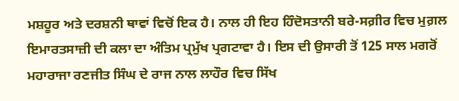ਮਸ਼ਹੂਰ ਅਤੇ ਦਰਸ਼ਨੀ ਥਾਵਾਂ ਵਿਚੋਂ ਇਕ ਹੈ। ਨਾਲ ਹੀ ਇਹ ਹਿੰਦੋਸਤਾਨੀ ਬਰੇ-ਸਗ਼ੀਰ ਵਿਚ ਮੁਗ਼ਲ ਇਮਾਰਤਸਾਜ਼ੀ ਦੀ ਕਲਾ ਦਾ ਅੰਤਿਮ ਪ੍ਰਮੁੱਖ ਪ੍ਰਗਟਾਵਾ ਹੈ। ਇਸ ਦੀ ਉਸਾਰੀ ਤੋਂ 125 ਸਾਲ ਮਗਰੋਂ ਮਹਾਰਾਜਾ ਰਣਜੀਤ ਸਿੰਘ ਦੇ ਰਾਜ ਨਾਲ ਲਾਹੌਰ ਵਿਚ ਸਿੱਖ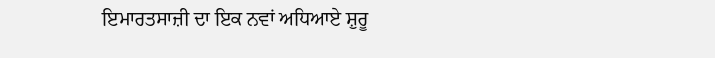ਇਮਾਰਤਸਾਜ਼ੀ ਦਾ ਇਕ ਨਵਾਂ ਅਧਿਆਏ ਸ਼ੁਰੂ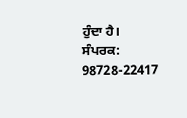ਹੁੰਦਾ ਹੈ।
ਸੰਪਰਕ: 98728-22417